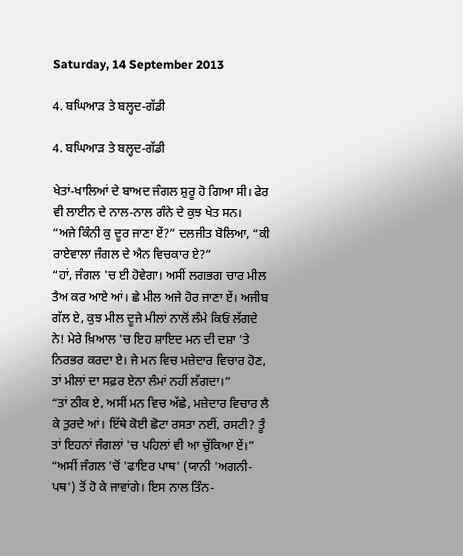Saturday, 14 September 2013

4. ਬਘਿਆੜ ਤੇ ਬਲ੍ਹਦ-ਗੱਡੀ

4. ਬਘਿਆੜ ਤੇ ਬਲ੍ਹਦ-ਗੱਡੀ

ਖੇਤਾਂ-ਖਾਲਿਆਂ ਦੇ ਬਾਅਦ ਜੰਗਲ ਸ਼ੁਰੂ ਹੋ ਗਿਆ ਸੀ। ਫੇਰ ਵੀ ਲਾਈਨ ਦੇ ਨਾਲ-ਨਾਲ ਗੰਨੇ ਦੇ ਕੁਝ ਖੇਤ ਸਨ।
“ਅਜੇ ਕਿੰਨੀ ਕੁ ਦੂਰ ਜਾਣਾ ਏਂ?” ਦਲਜੀਤ ਬੋਲਿਆ, “ਕੀ ਰਾਏਵਾਲਾ ਜੰਗਲ ਦੇ ਐਨ ਵਿਚਕਾਰ ਏ?”
“ਹਾਂ, ਜੰਗਲ 'ਚ ਈ ਹੋਵੇਗਾ। ਅਸੀਂ ਲਗਭਗ ਚਾਰ ਮੀਲ ਤੈਅ ਕਰ ਆਏ ਆਂ। ਛੇ ਮੀਲ ਅਜੇ ਹੋਰ ਜਾਣਾ ਏਂ। ਅਜੀਬ ਗੱਲ ਏ, ਕੁਝ ਮੀਲ ਦੂਜੇ ਮੀਲਾਂ ਨਾਲੋਂ ਲੰਮੇ ਕਿਓਂ ਲੱਗਦੇ ਨੇ! ਮੇਰੇ ਖ਼ਿਆਲ 'ਚ ਇਹ ਸ਼ਾਇਦ ਮਨ ਦੀ ਦਸ਼ਾ 'ਤੇ ਨਿਰਭਰ ਕਰਦਾ ਏ। ਜੇ ਮਨ ਵਿਚ ਮਜ਼ੇਦਾਰ ਵਿਚਾਰ ਹੋਣ, ਤਾਂ ਮੀਲਾਂ ਦਾ ਸਫ਼ਰ ਏਨਾ ਲੰਮਾਂ ਨਹੀਂ ਲੱਗਦਾ।”
“ਤਾਂ ਠੀਕ ਏ, ਅਸੀਂ ਮਨ ਵਿਚ ਅੱਛੇ, ਮਜ਼ੇਦਾਰ ਵਿਚਾਰ ਲੈ ਕੇ ਤੁਰਦੇ ਆਂ। ਇੱਥੇ ਕੋਈ ਛੋਟਾ ਰਸਤਾ ਨਈਂ, ਰਸਟੀ? ਤੂੰ ਤਾਂ ਇਹਨਾਂ ਜੰਗਲਾਂ 'ਚ ਪਹਿਲਾਂ ਵੀ ਆ ਚੁੱਕਿਆ ਏਂ।”
“ਅਸੀਂ ਜੰਗਲ 'ਚੋਂ 'ਫਾਇਰ ਪਾਥ' (ਯਾਨੀ 'ਅਗਨੀ-ਪਥ') ਤੋਂ ਹੋ ਕੇ ਜਾਵਾਂਗੇ। ਇਸ ਨਾਲ ਤਿੰਨ-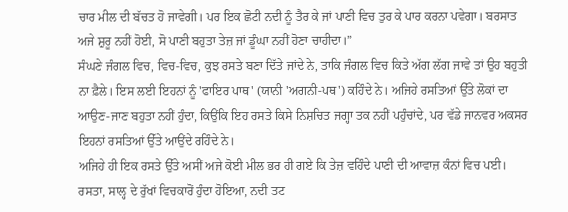ਚਾਰ ਮੀਲ ਦੀ ਬੱਚਤ ਹੋ ਜਾਵੇਗੀ। ਪਰ ਇਕ ਛੋਟੀ ਨਦੀ ਨੂੰ ਤੈਰ ਕੇ ਜਾਂ ਪਾਣੀ ਵਿਚ ਤੁਰ ਕੇ ਪਾਰ ਕਰਨਾ ਪਵੇਗਾ। ਬਰਸਾਤ ਅਜੇ ਸ਼ੁਰੂ ਨਹੀਂ ਹੋਈ, ਸੋ ਪਾਣੀ ਬਹੁਤਾ ਤੇਜ਼ ਜਾਂ ਡੂੰਘਾ ਨਹੀਂ ਹੋਣਾ ਚਾਹੀਦਾ।”
ਸੰਘਣੇ ਜੰਗਲ ਵਿਚ, ਵਿਚ-ਵਿਚ, ਕੁਝ ਰਸਤੇ ਬਣਾ ਦਿੱਤੇ ਜਾਂਦੇ ਨੇ, ਤਾਕਿ ਜੰਗਲ ਵਿਚ ਕਿਤੇ ਅੱਗ ਲੱਗ ਜਾਵੇ ਤਾਂ ਉਹ ਬਹੁਤੀ ਨਾ ਫ਼ੈਲੇ। ਇਸ ਲਈ ਇਹਨਾਂ ਨੂੰ 'ਫਾਇਰ ਪਾਥ' (ਯਾਨੀ 'ਅਗਨੀ-ਪਥ') ਕਹਿੰਦੇ ਨੇ। ਅਜਿਹੇ ਰਸਤਿਆਂ ਉੱਤੇ ਲੋਕਾਂ ਦਾ ਆਉਣ-ਜਾਣ ਬਹੁਤਾ ਨਹੀਂ ਹੁੰਦਾ, ਕਿਉਂਕਿ ਇਹ ਰਸਤੇ ਕਿਸੇ ਨਿਸ਼ਚਿਤ ਜਗ੍ਹਾ ਤਕ ਨਹੀਂ ਪਹੁੰਚਾਂਦੇ, ਪਰ ਵੱਡੇ ਜਾਨਵਰ ਅਕਸਰ ਇਹਨਾਂ ਰਸਤਿਆਂ ਉੱਤੇ ਆਉਂਦੇ ਰਹਿੰਦੇ ਨੇ।
ਅਜਿਹੇ ਹੀ ਇਕ ਰਸਤੇ ਉੱਤੇ ਅਸੀਂ ਅਜੇ ਕੋਈ ਮੀਲ ਭਰ ਹੀ ਗਏ ਕਿ ਤੇਜ਼ ਵਹਿੰਦੇ ਪਾਣੀ ਦੀ ਆਵਾਜ਼ ਕੰਨਾਂ ਵਿਚ ਪਈ। ਰਸਤਾ, ਸਾਲ੍ਹ ਦੇ ਰੁੱਖਾਂ ਵਿਚਕਾਰੋਂ ਹੁੰਦਾ ਹੋਇਆ, ਨਦੀ ਤਟ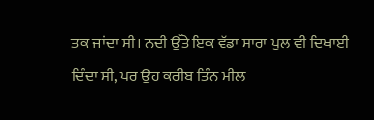ਤਕ ਜਾਂਦਾ ਸੀ। ਨਦੀ ਉੱਤੇ ਇਕ ਵੱਡਾ ਸਾਰਾ ਪੁਲ ਵੀ ਦਿਖਾਈ ਦਿੰਦਾ ਸੀ, ਪਰ ਉਹ ਕਰੀਬ ਤਿੰਨ ਮੀਲ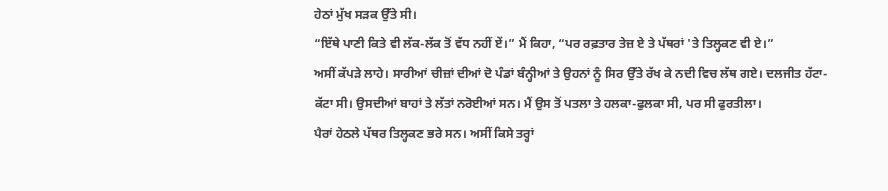ਹੇਠਾਂ ਮੁੱਖ ਸੜਕ ਉੱਤੇ ਸੀ।
“ਇੱਥੇ ਪਾਣੀ ਕਿਤੇ ਵੀ ਲੱਕ-ਲੱਕ ਤੋਂ ਵੱਧ ਨਹੀਂ ਏਂ।” ਮੈਂ ਕਿਹਾ, “ਪਰ ਰਫ਼ਤਾਰ ਤੇਜ਼ ਏ ਤੇ ਪੱਥਰਾਂ 'ਤੇ ਤਿਲ੍ਹਕਣ ਵੀ ਏ।”
ਅਸੀਂ ਕੱਪੜੇ ਲਾਹੇ। ਸਾਰੀਆਂ ਚੀਜ਼ਾਂ ਦੀਆਂ ਦੋ ਪੰਡਾਂ ਬੰਨ੍ਹੀਆਂ ਤੇ ਉਹਨਾਂ ਨੂੰ ਸਿਰ ਉੱਤੇ ਰੱਖ ਕੇ ਨਦੀ ਵਿਚ ਲੱਥ ਗਏ। ਦਲਜੀਤ ਹੱਟਾ-ਕੱਟਾ ਸੀ। ਉਸਦੀਆਂ ਬਾਹਾਂ ਤੇ ਲੱਤਾਂ ਨਰੋਈਆਂ ਸਨ। ਮੈਂ ਉਸ ਤੋਂ ਪਤਲਾ ਤੇ ਹਲਕਾ-ਫੁਲਕਾ ਸੀ, ਪਰ ਸੀ ਫੁਰਤੀਲਾ।
ਪੈਰਾਂ ਹੇਠਲੇ ਪੱਥਰ ਤਿਲ੍ਹਕਣ ਭਰੇ ਸਨ। ਅਸੀਂ ਕਿਸੇ ਤਰ੍ਹਾਂ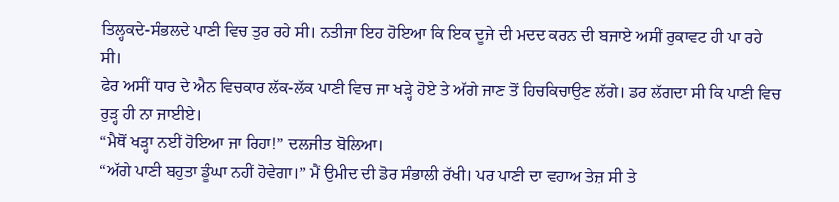ਤਿਲ੍ਹਕਦੇ-ਸੰਭਲਦੇ ਪਾਣੀ ਵਿਚ ਤੁਰ ਰਹੇ ਸੀ। ਨਤੀਜਾ ਇਹ ਹੋਇਆ ਕਿ ਇਕ ਦੂਜੇ ਦੀ ਮਦਦ ਕਰਨ ਦੀ ਬਜਾਏ ਅਸੀਂ ਰੁਕਾਵਟ ਹੀ ਪਾ ਰਹੇ ਸੀ।
ਫੇਰ ਅਸੀਂ ਧਾਰ ਦੇ ਐਨ ਵਿਚਕਾਰ ਲੱਕ-ਲੱਕ ਪਾਣੀ ਵਿਚ ਜਾ ਖੜ੍ਹੇ ਹੋਏ ਤੇ ਅੱਗੇ ਜਾਣ ਤੋਂ ਹਿਚਕਿਚਾਉਣ ਲੱਗੇ। ਡਰ ਲੱਗਦਾ ਸੀ ਕਿ ਪਾਣੀ ਵਿਚ ਰੁੜ੍ਹ ਹੀ ਨਾ ਜਾਈਏ।
“ਮੈਥੋਂ ਖੜ੍ਹਾ ਨਈਂ ਹੋਇਆ ਜਾ ਰਿਹਾ!” ਦਲਜੀਤ ਬੋਲਿਆ।
“ਅੱਗੇ ਪਾਣੀ ਬਹੁਤਾ ਡੂੰਘਾ ਨਹੀਂ ਹੋਵੇਗਾ।” ਮੈਂ ਉਮੀਦ ਦੀ ਡੋਰ ਸੰਭਾਲੀ ਰੱਖੀ। ਪਰ ਪਾਣੀ ਦਾ ਵਹਾਅ ਤੇਜ਼ ਸੀ ਤੇ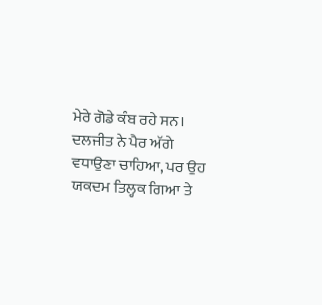ਮੇਰੇ ਗੋਡੇ ਕੰਬ ਰਹੇ ਸਨ।
ਦਲਜੀਤ ਨੇ ਪੈਰ ਅੱਗੇ ਵਧਾਉਣਾ ਚਾਹਿਆ, ਪਰ ਉਹ ਯਕਦਮ ਤਿਲ੍ਹਕ ਗਿਆ ਤੇ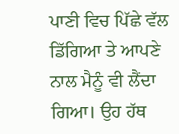ਪਾਣੀ ਵਿਚ ਪਿੱਛੇ ਵੱਲ ਡਿੱਗਿਆ ਤੇ ਆਪਣੇ ਨਾਲ ਮੈਨੂੰ ਵੀ ਲੈਂਦਾ ਗਿਆ। ਉਹ ਹੱਥ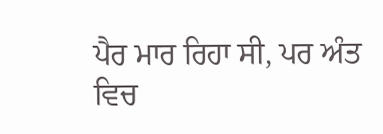ਪੈਰ ਮਾਰ ਰਿਹਾ ਸੀ, ਪਰ ਅੰਤ ਵਿਚ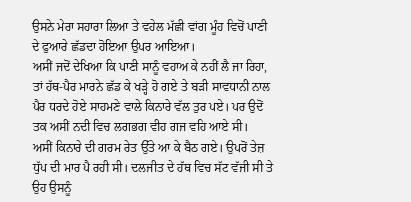ਉਸਨੇ ਮੇਰਾ ਸਹਾਰਾ ਲਿਆ ਤੇ ਵਹੇਲ ਮੱਛੀ ਵਾਂਗ ਮੂੰਹ ਵਿਚੋਂ ਪਾਣੀ ਦੇ ਫੁਆਰੇ ਛੱਡਦਾ ਹੋਇਆ ਉਪਰ ਆਇਆ।
ਅਸੀਂ ਜਦੋਂ ਦੇਖਿਆ ਕਿ ਪਾਣੀ ਸਾਨੂੰ ਵਹਾਅ ਕੇ ਨਹੀਂ ਲੈ ਜਾ ਰਿਹਾ, ਤਾਂ ਹੱਥ-ਪੈਰ ਮਾਰਨੇ ਛੱਡ ਕੇ ਖੜ੍ਹੇ ਹੋ ਗਏ ਤੇ ਬੜੀ ਸਾਵਧਾਨੀ ਨਾਲ ਪੈਰ ਧਰਦੇ ਹੋਏ ਸਾਹਮਣੇ ਵਾਲੇ ਕਿਨਾਰੇ ਵੱਲ ਤੁਰ ਪਏ। ਪਰ ਉਦੋਂ ਤਕ ਅਸੀਂ ਨਦੀ ਵਿਚ ਲਗਭਗ ਵੀਹ ਗਜ ਵਹਿ ਆਏ ਸੀ।
ਅਸੀਂ ਕਿਨਾਰੇ ਦੀ ਗਰਮ ਰੇਤ ਉੱਤੇ ਆ ਕੇ ਬੈਠ ਗਏ। ਉਪਰੋਂ ਤੇਜ਼ ਧੁੱਪ ਦੀ ਮਾਰ ਪੈ ਰਹੀ ਸੀ। ਦਲਜੀਤ ਦੇ ਹੱਥ ਵਿਚ ਸੱਟ ਵੱਜੀ ਸੀ ਤੇ ਉਹ ਉਸਨੂੰ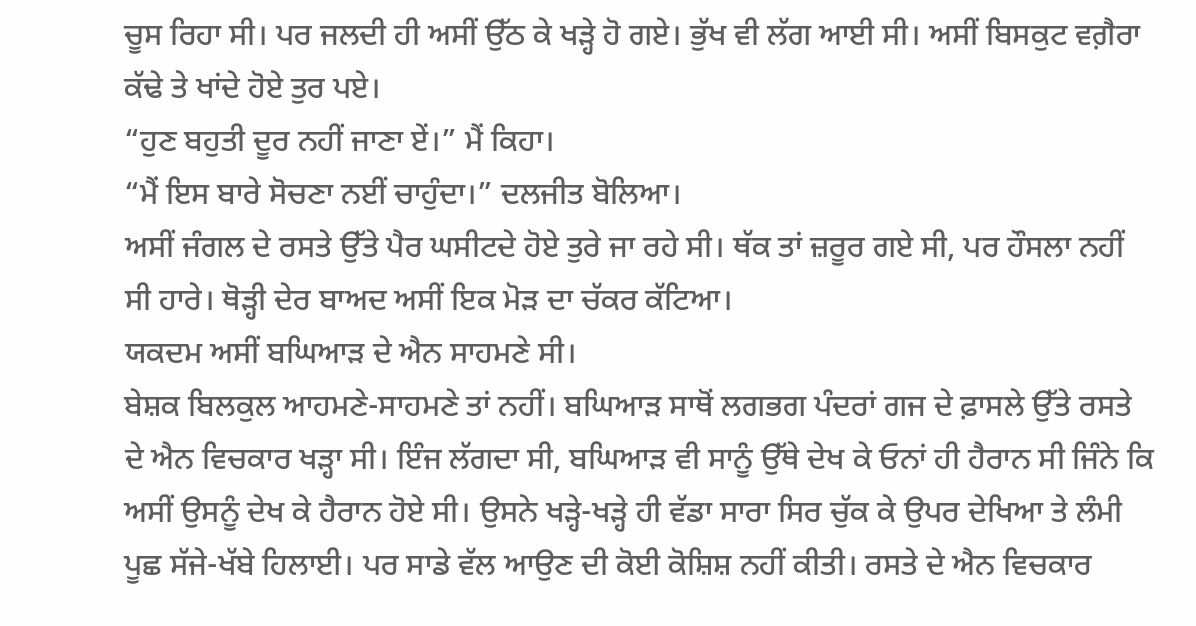ਚੂਸ ਰਿਹਾ ਸੀ। ਪਰ ਜਲਦੀ ਹੀ ਅਸੀਂ ਉੱਠ ਕੇ ਖੜ੍ਹੇ ਹੋ ਗਏ। ਭੁੱਖ ਵੀ ਲੱਗ ਆਈ ਸੀ। ਅਸੀਂ ਬਿਸਕੁਟ ਵਗ਼ੈਰਾ ਕੱਢੇ ਤੇ ਖਾਂਦੇ ਹੋਏ ਤੁਰ ਪਏ।
“ਹੁਣ ਬਹੁਤੀ ਦੂਰ ਨਹੀਂ ਜਾਣਾ ਏਂ।” ਮੈਂ ਕਿਹਾ।
“ਮੈਂ ਇਸ ਬਾਰੇ ਸੋਚਣਾ ਨਈਂ ਚਾਹੁੰਦਾ।” ਦਲਜੀਤ ਬੋਲਿਆ।
ਅਸੀਂ ਜੰਗਲ ਦੇ ਰਸਤੇ ਉੱਤੇ ਪੈਰ ਘਸੀਟਦੇ ਹੋਏ ਤੁਰੇ ਜਾ ਰਹੇ ਸੀ। ਥੱਕ ਤਾਂ ਜ਼ਰੂਰ ਗਏ ਸੀ, ਪਰ ਹੌਸਲਾ ਨਹੀਂ ਸੀ ਹਾਰੇ। ਥੋੜ੍ਹੀ ਦੇਰ ਬਾਅਦ ਅਸੀਂ ਇਕ ਮੋੜ ਦਾ ਚੱਕਰ ਕੱਟਿਆ।
ਯਕਦਮ ਅਸੀਂ ਬਘਿਆੜ ਦੇ ਐਨ ਸਾਹਮਣੇ ਸੀ।
ਬੇਸ਼ਕ ਬਿਲਕੁਲ ਆਹਮਣੇ-ਸਾਹਮਣੇ ਤਾਂ ਨਹੀਂ। ਬਘਿਆੜ ਸਾਥੋਂ ਲਗਭਗ ਪੰਦਰਾਂ ਗਜ ਦੇ ਫ਼ਾਸਲੇ ਉੱਤੇ ਰਸਤੇ ਦੇ ਐਨ ਵਿਚਕਾਰ ਖੜ੍ਹਾ ਸੀ। ਇੰਜ ਲੱਗਦਾ ਸੀ, ਬਘਿਆੜ ਵੀ ਸਾਨੂੰ ਉੱਥੇ ਦੇਖ ਕੇ ਓਨਾਂ ਹੀ ਹੈਰਾਨ ਸੀ ਜਿੰਨੇ ਕਿ ਅਸੀਂ ਉਸਨੂੰ ਦੇਖ ਕੇ ਹੈਰਾਨ ਹੋਏ ਸੀ। ਉਸਨੇ ਖੜ੍ਹੇ-ਖੜ੍ਹੇ ਹੀ ਵੱਡਾ ਸਾਰਾ ਸਿਰ ਚੁੱਕ ਕੇ ਉਪਰ ਦੇਖਿਆ ਤੇ ਲੰਮੀ ਪੂਛ ਸੱਜੇ-ਖੱਬੇ ਹਿਲਾਈ। ਪਰ ਸਾਡੇ ਵੱਲ ਆਉਣ ਦੀ ਕੋਈ ਕੋਸ਼ਿਸ਼ ਨਹੀਂ ਕੀਤੀ। ਰਸਤੇ ਦੇ ਐਨ ਵਿਚਕਾਰ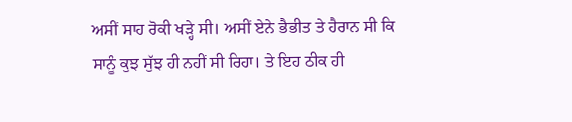ਅਸੀਂ ਸਾਹ ਰੋਕੀ ਖੜ੍ਹੇ ਸੀ। ਅਸੀਂ ਏਨੇ ਭੈਭੀਤ ਤੇ ਹੈਰਾਨ ਸੀ ਕਿ ਸਾਨੂੰ ਕੁਝ ਸੁੱਝ ਹੀ ਨਹੀਂ ਸੀ ਰਿਹਾ। ਤੇ ਇਹ ਠੀਕ ਹੀ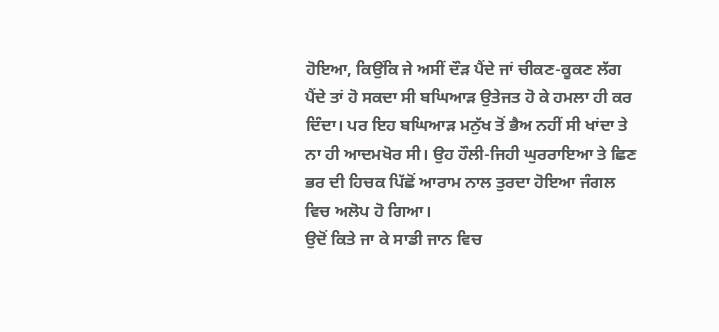ਹੋਇਆ, ਕਿਉਂਕਿ ਜੇ ਅਸੀਂ ਦੌੜ ਪੈਂਦੇ ਜਾਂ ਚੀਕਣ-ਕੂਕਣ ਲੱਗ ਪੈਂਦੇ ਤਾਂ ਹੋ ਸਕਦਾ ਸੀ ਬਘਿਆੜ ਉਤੇਜਤ ਹੋ ਕੇ ਹਮਲਾ ਹੀ ਕਰ ਦਿੰਦਾ। ਪਰ ਇਹ ਬਘਿਆੜ ਮਨੁੱਖ ਤੋਂ ਭੈਅ ਨਹੀਂ ਸੀ ਖਾਂਦਾ ਤੇ ਨਾ ਹੀ ਆਦਮਖੋਰ ਸੀ। ਉਹ ਹੌਲੀ-ਜਿਹੀ ਘੁਰਰਾਇਆ ਤੇ ਛਿਣ ਭਰ ਦੀ ਹਿਚਕ ਪਿੱਛੋਂ ਆਰਾਮ ਨਾਲ ਤੁਰਦਾ ਹੋਇਆ ਜੰਗਲ ਵਿਚ ਅਲੋਪ ਹੋ ਗਿਆ।
ਉਦੋਂ ਕਿਤੇ ਜਾ ਕੇ ਸਾਡੀ ਜਾਨ ਵਿਚ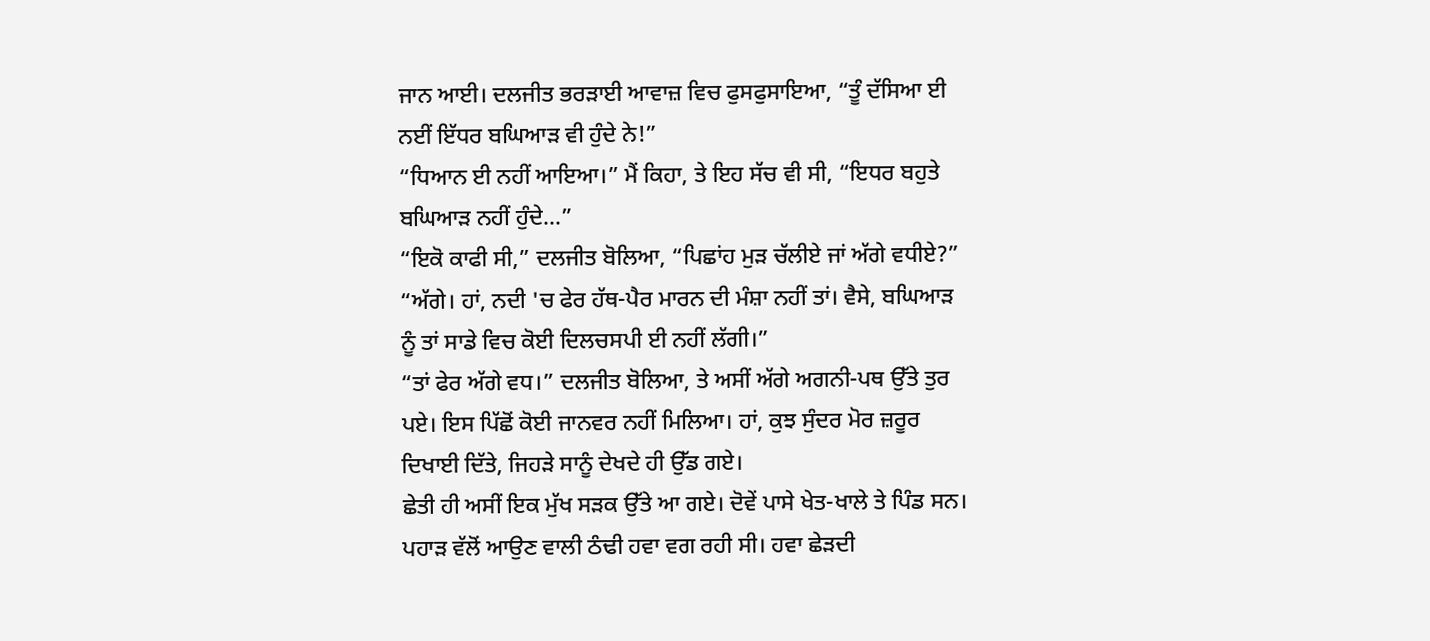ਜਾਨ ਆਈ। ਦਲਜੀਤ ਭਰੜਾਈ ਆਵਾਜ਼ ਵਿਚ ਫੁਸਫੁਸਾਇਆ, “ਤੂੰ ਦੱਸਿਆ ਈ ਨਈਂ ਇੱਧਰ ਬਘਿਆੜ ਵੀ ਹੁੰਦੇ ਨੇ!”
“ਧਿਆਨ ਈ ਨਹੀਂ ਆਇਆ।” ਮੈਂ ਕਿਹਾ, ਤੇ ਇਹ ਸੱਚ ਵੀ ਸੀ, “ਇਧਰ ਬਹੁਤੇ ਬਘਿਆੜ ਨਹੀਂ ਹੁੰਦੇ...”
“ਇਕੋ ਕਾਫੀ ਸੀ,” ਦਲਜੀਤ ਬੋਲਿਆ, “ਪਿਛਾਂਹ ਮੁੜ ਚੱਲੀਏ ਜਾਂ ਅੱਗੇ ਵਧੀਏ?”
“ਅੱਗੇ। ਹਾਂ, ਨਦੀ 'ਚ ਫੇਰ ਹੱਥ-ਪੈਰ ਮਾਰਨ ਦੀ ਮੰਸ਼ਾ ਨਹੀਂ ਤਾਂ। ਵੈਸੇ, ਬਘਿਆੜ ਨੂੰ ਤਾਂ ਸਾਡੇ ਵਿਚ ਕੋਈ ਦਿਲਚਸਪੀ ਈ ਨਹੀਂ ਲੱਗੀ।”
“ਤਾਂ ਫੇਰ ਅੱਗੇ ਵਧ।” ਦਲਜੀਤ ਬੋਲਿਆ, ਤੇ ਅਸੀਂ ਅੱਗੇ ਅਗਨੀ-ਪਥ ਉੱਤੇ ਤੁਰ ਪਏ। ਇਸ ਪਿੱਛੋਂ ਕੋਈ ਜਾਨਵਰ ਨਹੀਂ ਮਿਲਿਆ। ਹਾਂ, ਕੁਝ ਸੁੰਦਰ ਮੋਰ ਜ਼ਰੂਰ ਦਿਖਾਈ ਦਿੱਤੇ, ਜਿਹੜੇ ਸਾਨੂੰ ਦੇਖਦੇ ਹੀ ਉੱਡ ਗਏ।
ਛੇਤੀ ਹੀ ਅਸੀਂ ਇਕ ਮੁੱਖ ਸੜਕ ਉੱਤੇ ਆ ਗਏ। ਦੋਵੇਂ ਪਾਸੇ ਖੇਤ-ਖਾਲੇ ਤੇ ਪਿੰਡ ਸਨ। ਪਹਾੜ ਵੱਲੋਂ ਆਉਣ ਵਾਲੀ ਠੰਢੀ ਹਵਾ ਵਗ ਰਹੀ ਸੀ। ਹਵਾ ਛੇੜਦੀ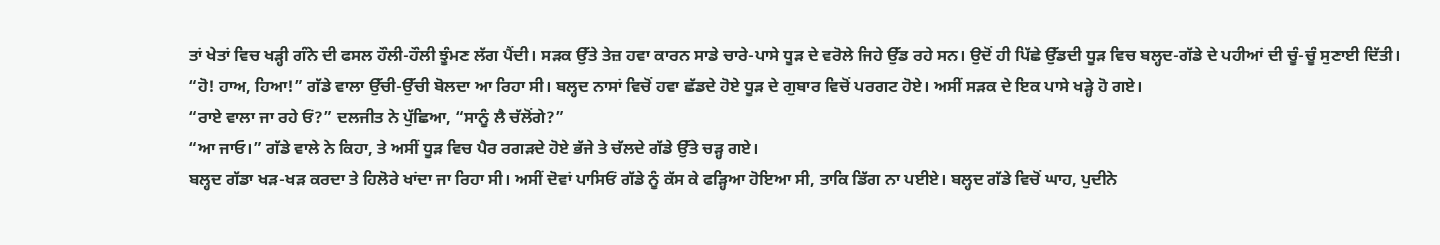ਤਾਂ ਖੇਤਾਂ ਵਿਚ ਖੜ੍ਹੀ ਗੰਨੇ ਦੀ ਫਸਲ ਹੌਲੀ-ਹੌਲੀ ਝੂੰਮਣ ਲੱਗ ਪੈਂਦੀ। ਸੜਕ ਉੱਤੇ ਤੇਜ਼ ਹਵਾ ਕਾਰਨ ਸਾਡੇ ਚਾਰੇ-ਪਾਸੇ ਧੂੜ ਦੇ ਵਰੋਲੇ ਜਿਹੇ ਉੱਡ ਰਹੇ ਸਨ। ਉਦੋਂ ਹੀ ਪਿੱਛੇ ਉੱਡਦੀ ਧੂੜ ਵਿਚ ਬਲ੍ਹਦ-ਗੱਡੇ ਦੇ ਪਹੀਆਂ ਦੀ ਚੂੰ-ਚੂੰ ਸੁਣਾਈ ਦਿੱਤੀ।
“ਹੋ! ਹਾਅ, ਹਿਆ!” ਗੱਡੇ ਵਾਲਾ ਉੱਚੀ-ਉੱਚੀ ਬੋਲਦਾ ਆ ਰਿਹਾ ਸੀ। ਬਲ੍ਹਦ ਨਾਸਾਂ ਵਿਚੋਂ ਹਵਾ ਛੱਡਦੇ ਹੋਏ ਧੂੜ ਦੇ ਗੁਬਾਰ ਵਿਚੋਂ ਪਰਗਟ ਹੋਏ। ਅਸੀਂ ਸੜਕ ਦੇ ਇਕ ਪਾਸੇ ਖੜ੍ਹੇ ਹੋ ਗਏ।
“ਰਾਏ ਵਾਲਾ ਜਾ ਰਹੇ ਓਂ?” ਦਲਜੀਤ ਨੇ ਪੁੱਛਿਆ, “ਸਾਨੂੰ ਲੈ ਚੱਲੋਂਗੇ?”
“ਆ ਜਾਓ।” ਗੱਡੇ ਵਾਲੇ ਨੇ ਕਿਹਾ, ਤੇ ਅਸੀਂ ਧੂੜ ਵਿਚ ਪੈਰ ਰਗੜਦੇ ਹੋਏ ਭੱਜੇ ਤੇ ਚੱਲਦੇ ਗੱਡੇ ਉੱਤੇ ਚੜ੍ਹ ਗਏ।
ਬਲ੍ਹਦ ਗੱਡਾ ਖੜ-ਖੜ ਕਰਦਾ ਤੇ ਹਿਲੋਰੇ ਖਾਂਦਾ ਜਾ ਰਿਹਾ ਸੀ। ਅਸੀਂ ਦੋਵਾਂ ਪਾਸਿਓਂ ਗੱਡੇ ਨੂੰ ਕੱਸ ਕੇ ਫੜ੍ਹਿਆ ਹੋਇਆ ਸੀ, ਤਾਕਿ ਡਿੱਗ ਨਾ ਪਈਏ। ਬਲ੍ਹਦ ਗੱਡੇ ਵਿਚੋਂ ਘਾਹ, ਪੁਦੀਨੇ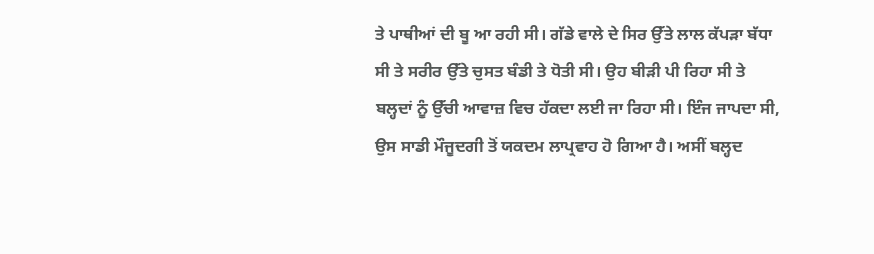ਤੇ ਪਾਥੀਆਂ ਦੀ ਬੂ ਆ ਰਹੀ ਸੀ। ਗੱਡੇ ਵਾਲੇ ਦੇ ਸਿਰ ਉੱਤੇ ਲਾਲ ਕੱਪੜਾ ਬੱਧਾ ਸੀ ਤੇ ਸਰੀਰ ਉੱਤੇ ਚੁਸਤ ਬੰਡੀ ਤੇ ਧੋਤੀ ਸੀ। ਉਹ ਬੀੜੀ ਪੀ ਰਿਹਾ ਸੀ ਤੇ ਬਲ੍ਹਦਾਂ ਨੂੰ ਉੱਚੀ ਆਵਾਜ਼ ਵਿਚ ਹੱਕਦਾ ਲਈ ਜਾ ਰਿਹਾ ਸੀ। ਇੰਜ ਜਾਪਦਾ ਸੀ, ਉਸ ਸਾਡੀ ਮੌਜੂਦਗੀ ਤੋਂ ਯਕਦਮ ਲਾਪ੍ਰਵਾਹ ਹੋ ਗਿਆ ਹੈ। ਅਸੀਂ ਬਲ੍ਹਦ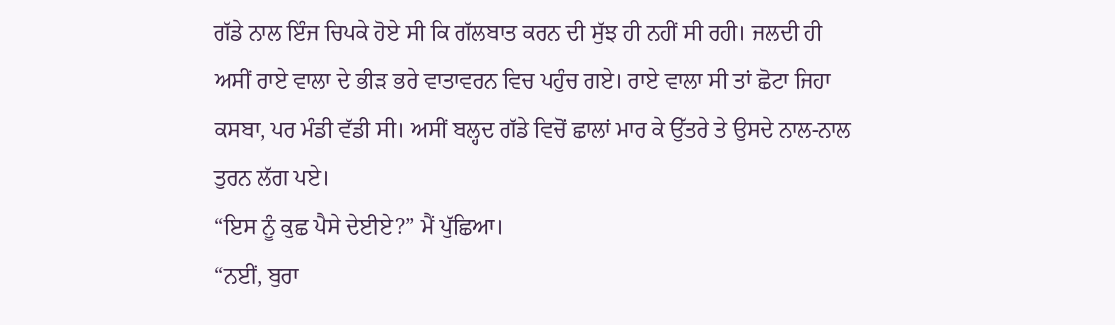ਗੱਡੇ ਨਾਲ ਇੰਜ ਚਿਪਕੇ ਹੋਏ ਸੀ ਕਿ ਗੱਲਬਾਤ ਕਰਨ ਦੀ ਸੁੱਝ ਹੀ ਨਹੀਂ ਸੀ ਰਹੀ। ਜਲਦੀ ਹੀ ਅਸੀਂ ਰਾਏ ਵਾਲਾ ਦੇ ਭੀੜ ਭਰੇ ਵਾਤਾਵਰਨ ਵਿਚ ਪਹੁੰਚ ਗਏ। ਰਾਏ ਵਾਲਾ ਸੀ ਤਾਂ ਛੋਟਾ ਜਿਹਾ ਕਸਬਾ, ਪਰ ਮੰਡੀ ਵੱਡੀ ਸੀ। ਅਸੀਂ ਬਲ੍ਹਦ ਗੱਡੇ ਵਿਚੋਂ ਛਾਲਾਂ ਮਾਰ ਕੇ ਉੱਤਰੇ ਤੇ ਉਸਦੇ ਨਾਲ-ਨਾਲ ਤੁਰਨ ਲੱਗ ਪਏ।
“ਇਸ ਨੂੰ ਕੁਛ ਪੈਸੇ ਦੇਈਏ?” ਮੈਂ ਪੁੱਛਿਆ।
“ਨਈਂ, ਬੁਰਾ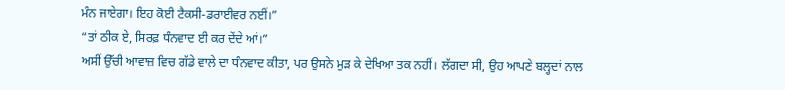ਮੰਨ ਜਾਏਗਾ। ਇਹ ਕੋਈ ਟੈਕਸੀ-ਡਰਾਈਵਰ ਨਈਂ।”
“ਤਾਂ ਠੀਕ ਏ, ਸਿਰਫ਼ ਧੰਨਵਾਦ ਈ ਕਰ ਦੇਂਦੇ ਆਂ।”
ਅਸੀਂ ਉੱਚੀ ਆਵਾਜ਼ ਵਿਚ ਗੱਡੇ ਵਾਲੇ ਦਾ ਧੰਨਵਾਦ ਕੀਤਾ, ਪਰ ਉਸਨੇ ਮੁੜ ਕੇ ਦੇਖਿਆ ਤਕ ਨਹੀਂ। ਲੱਗਦਾ ਸੀ, ਉਹ ਆਪਣੇ ਬਲ੍ਹਦਾਂ ਨਾਲ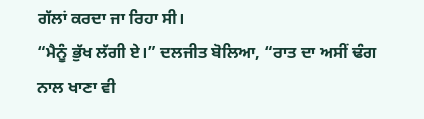ਗੱਲਾਂ ਕਰਦਾ ਜਾ ਰਿਹਾ ਸੀ।
“ਮੈਨੂੰ ਭੁੱਖ ਲੱਗੀ ਏ।” ਦਲਜੀਤ ਬੋਲਿਆ, “ਰਾਤ ਦਾ ਅਸੀਂ ਢੰਗ ਨਾਲ ਖਾਣਾ ਵੀ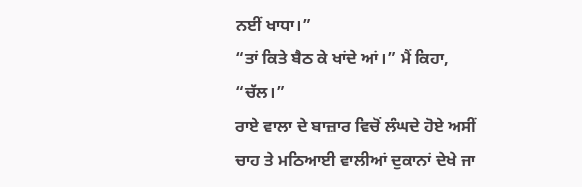ਨਈਂ ਖਾਧਾ।”
“ਤਾਂ ਕਿਤੇ ਬੈਠ ਕੇ ਖਾਂਦੇ ਆਂ।” ਮੈਂ ਕਿਹਾ, “ਚੱਲ।”
ਰਾਏ ਵਾਲਾ ਦੇ ਬਾਜ਼ਾਰ ਵਿਚੋਂ ਲੰਘਦੇ ਹੋਏ ਅਸੀਂ ਚਾਹ ਤੇ ਮਠਿਆਈ ਵਾਲੀਆਂ ਦੁਕਾਨਾਂ ਦੇਖੇ ਜਾ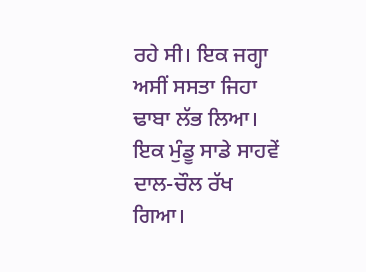ਰਹੇ ਸੀ। ਇਕ ਜਗ੍ਹਾ ਅਸੀਂ ਸਸਤਾ ਜਿਹਾ ਢਾਬਾ ਲੱਭ ਲਿਆ। ਇਕ ਮੁੰਡੂ ਸਾਡੇ ਸਾਹਵੇਂ ਦਾਲ-ਚੌਲ ਰੱਖ ਗਿਆ।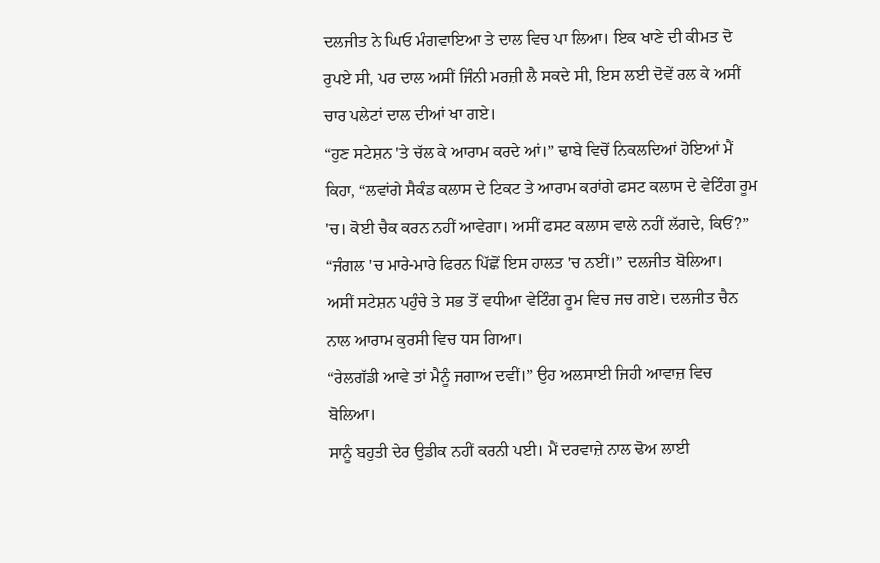ਦਲਜੀਤ ਨੇ ਘਿਓ ਮੰਗਵਾਇਆ ਤੇ ਦਾਲ ਵਿਚ ਪਾ ਲਿਆ। ਇਕ ਖਾਣੇ ਦੀ ਕੀਮਤ ਦੋ ਰੁਪਏ ਸੀ, ਪਰ ਦਾਲ ਅਸੀਂ ਜਿੰਨੀ ਮਰਜ਼ੀ ਲੈ ਸਕਦੇ ਸੀ, ਇਸ ਲਈ ਦੋਵੇਂ ਰਲ ਕੇ ਅਸੀਂ ਚਾਰ ਪਲੇਟਾਂ ਦਾਲ ਦੀਆਂ ਖਾ ਗਏ।
“ਹੁਣ ਸਟੇਸ਼ਨ 'ਤੇ ਚੱਲ ਕੇ ਆਰਾਮ ਕਰਦੇ ਆਂ।” ਢਾਬੇ ਵਿਚੋਂ ਨਿਕਲਦਿਆਂ ਹੋਇਆਂ ਮੈਂ ਕਿਹਾ, “ਲਵਾਂਗੇ ਸੈਕੰਡ ਕਲਾਸ ਦੇ ਟਿਕਟ ਤੇ ਆਰਾਮ ਕਰਾਂਗੇ ਫਸਟ ਕਲਾਸ ਦੇ ਵੇਟਿੰਗ ਰੂਮ 'ਚ। ਕੋਈ ਚੈਕ ਕਰਨ ਨਹੀਂ ਆਵੇਗਾ। ਅਸੀਂ ਫਸਟ ਕਲਾਸ ਵਾਲੇ ਨਹੀਂ ਲੱਗਦੇ, ਕਿਓਂ?”
“ਜੰਗਲ 'ਚ ਮਾਰੇ-ਮਾਰੇ ਫਿਰਨ ਪਿੱਛੋਂ ਇਸ ਹਾਲਤ 'ਚ ਨਈਂ।” ਦਲਜੀਤ ਬੋਲਿਆ।
ਅਸੀਂ ਸਟੇਸ਼ਨ ਪਹੁੰਚੇ ਤੇ ਸਭ ਤੋਂ ਵਧੀਆ ਵੇਟਿੰਗ ਰੂਮ ਵਿਚ ਜਚ ਗਏ। ਦਲਜੀਤ ਚੈਨ ਨਾਲ ਆਰਾਮ ਕੁਰਸੀ ਵਿਚ ਧਸ ਗਿਆ।
“ਰੇਲਗੱਡੀ ਆਵੇ ਤਾਂ ਮੈਨੂੰ ਜਗਾਅ ਦਵੀਂ।” ਉਹ ਅਲਸਾਈ ਜਿਹੀ ਆਵਾਜ਼ ਵਿਚ ਬੋਲਿਆ।
ਸਾਨੂੰ ਬਹੁਤੀ ਦੇਰ ਉਡੀਕ ਨਹੀਂ ਕਰਨੀ ਪਈ। ਮੈਂ ਦਰਵਾਜ਼ੇ ਨਾਲ ਢੋਅ ਲਾਈ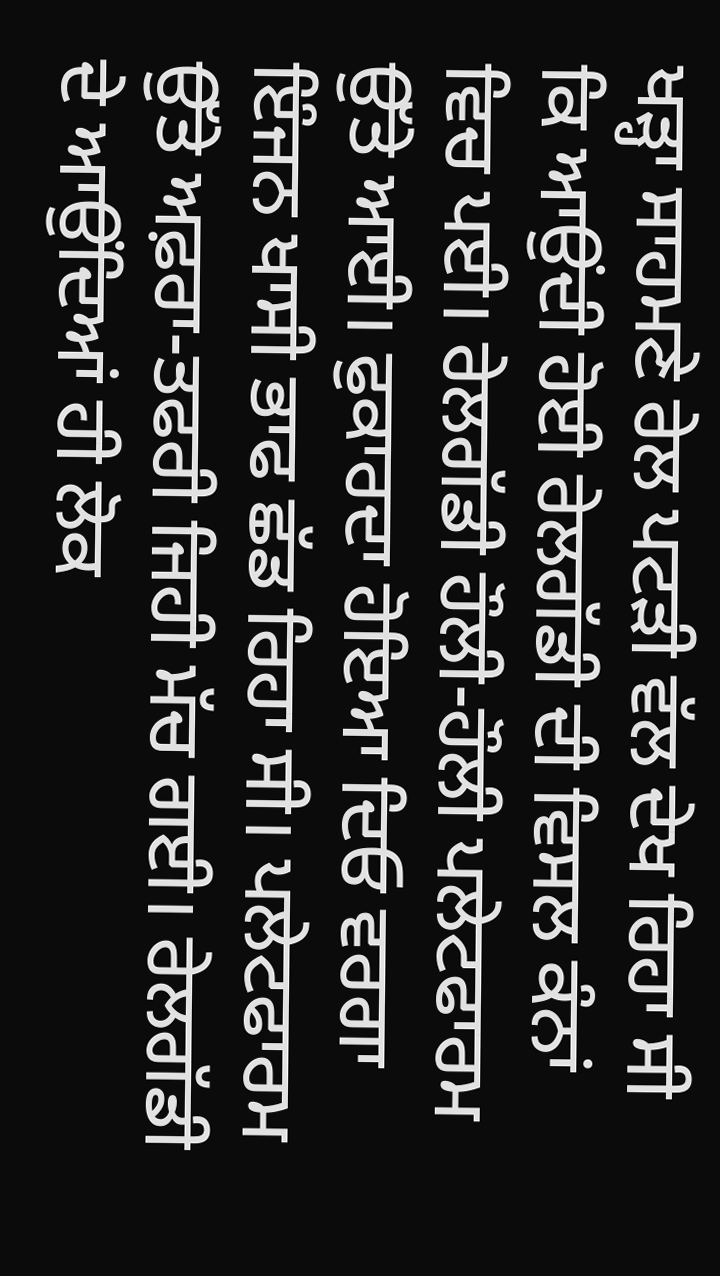ਖੜ੍ਹਾ ਸਾਹਮਣੇ ਰੇਲ ਪਟੜੀ ਵੱਲ ਦੇਖ ਰਿਹਾ ਸੀ ਕਿ ਆਉਂਦੀ ਹੋਈ ਰੇਲਗੱਡੀ ਦੀ ਵਿਸਲ ਕੰਨਾਂ ਵਿਚ ਪਈ। ਰੇਲਗੱਡੀ ਹੌਲੀ-ਹੌਲੀ ਪਲੇਟਫਾਰਮ ਉੱਤੇ ਆਈ। ਫੁਕਾਰਦਾ ਹੋਇਆ ਦਿਓ ਵਰਗਾ ਇੰਜਨ ਖਾਸੀ ਭਾਫ ਛੱਡ ਰਿਹਾ ਸੀ। ਪਲੇਟਫਾਰਮ ਉੱਤੇ ਅਫ਼ਰਾ-ਤਫਰੀ ਜਿਹੀ ਮੱਚ ਗਈ। ਰੇਲਗੱਡੀ ਦੇ ਆਉਂਦਿਆਂ ਹੀ ਲੋਕ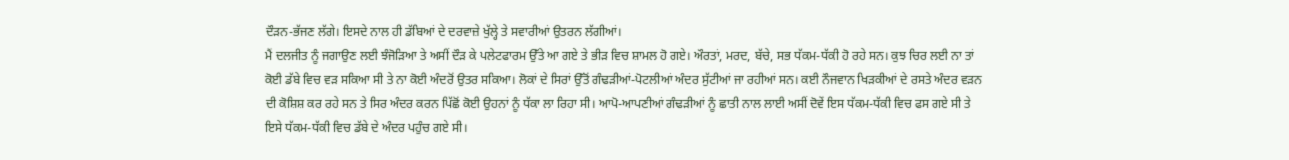ਦੌੜਨ-ਭੱਜਣ ਲੱਗੇ। ਇਸਦੇ ਨਾਲ ਹੀ ਡੱਬਿਆਂ ਦੇ ਦਰਵਾਜ਼ੇ ਖੁੱਲ੍ਹੇ ਤੇ ਸਵਾਰੀਆਂ ਉਤਰਨ ਲੱਗੀਆਂ।
ਮੈਂ ਦਲਜੀਤ ਨੂੰ ਜਗਾਉਣ ਲਈ ਝੰਜੋੜਿਆ ਤੇ ਅਸੀਂ ਦੌੜ ਕੇ ਪਲੇਟਫਾਰਮ ਉੱਤੇ ਆ ਗਏ ਤੇ ਭੀੜ ਵਿਚ ਸ਼ਾਮਲ ਹੋ ਗਏ। ਔਰਤਾਂ, ਮਰਦ, ਬੱਚੇ, ਸਭ ਧੱਕਮ-ਧੱਕੀ ਹੋ ਰਹੇ ਸਨ। ਕੁਝ ਚਿਰ ਲਈ ਨਾ ਤਾਂ ਕੋਈ ਡੱਬੇ ਵਿਚ ਵੜ ਸਕਿਆ ਸੀ ਤੇ ਨਾ ਕੋਈ ਅੰਦਰੋਂ ਉਤਰ ਸਕਿਆ। ਲੋਕਾਂ ਦੇ ਸਿਰਾਂ ਉੱਤੋਂ ਗੰਢੜੀਆਂ-ਪੋਟਲੀਆਂ ਅੰਦਰ ਸੁੱਟੀਆਂ ਜਾ ਰਹੀਆਂ ਸਨ। ਕਈ ਨੌਜਵਾਨ ਖਿੜਕੀਆਂ ਦੇ ਰਸਤੇ ਅੰਦਰ ਵੜਨ ਦੀ ਕੋਸ਼ਿਸ਼ ਕਰ ਰਹੇ ਸਨ ਤੇ ਸਿਰ ਅੰਦਰ ਕਰਨ ਪਿੱਛੋਂ ਕੋਈ ਉਹਨਾਂ ਨੂੰ ਧੱਕਾ ਲਾ ਰਿਹਾ ਸੀ। ਆਪੋ-ਆਪਣੀਆਂ ਗੰਢੜੀਆਂ ਨੂੰ ਛਾਤੀ ਨਾਲ ਲਾਈ ਅਸੀਂ ਦੋਵੇਂ ਇਸ ਧੱਕਮ-ਧੱਕੀ ਵਿਚ ਫਸ ਗਏ ਸੀ ਤੇ ਇਸੇ ਧੱਕਮ-ਧੱਕੀ ਵਿਚ ਡੱਬੇ ਦੇ ਅੰਦਰ ਪਹੁੰਚ ਗਏ ਸੀ।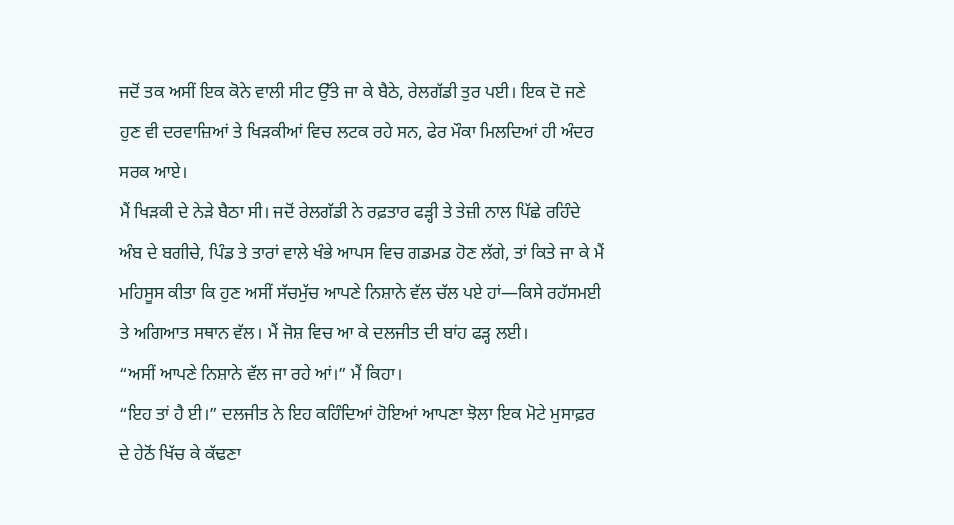ਜਦੋਂ ਤਕ ਅਸੀਂ ਇਕ ਕੋਨੇ ਵਾਲੀ ਸੀਟ ਉੱਤੇ ਜਾ ਕੇ ਬੈਠੇ, ਰੇਲਗੱਡੀ ਤੁਰ ਪਈ। ਇਕ ਦੋ ਜਣੇ ਹੁਣ ਵੀ ਦਰਵਾਜ਼ਿਆਂ ਤੇ ਖਿੜਕੀਆਂ ਵਿਚ ਲਟਕ ਰਹੇ ਸਨ, ਫੇਰ ਮੌਕਾ ਮਿਲਦਿਆਂ ਹੀ ਅੰਦਰ ਸਰਕ ਆਏ।
ਮੈਂ ਖਿੜਕੀ ਦੇ ਨੇੜੇ ਬੈਠਾ ਸੀ। ਜਦੋਂ ਰੇਲਗੱਡੀ ਨੇ ਰਫ਼ਤਾਰ ਫੜ੍ਹੀ ਤੇ ਤੇਜ਼ੀ ਨਾਲ ਪਿੱਛੇ ਰਹਿੰਦੇ ਅੰਬ ਦੇ ਬਗੀਚੇ, ਪਿੰਡ ਤੇ ਤਾਰਾਂ ਵਾਲੇ ਖੰਭੇ ਆਪਸ ਵਿਚ ਗਡਮਡ ਹੋਣ ਲੱਗੇ, ਤਾਂ ਕਿਤੇ ਜਾ ਕੇ ਮੈਂ ਮਹਿਸੂਸ ਕੀਤਾ ਕਿ ਹੁਣ ਅਸੀਂ ਸੱਚਮੁੱਚ ਆਪਣੇ ਨਿਸ਼ਾਨੇ ਵੱਲ ਚੱਲ ਪਏ ਹਾਂ—ਕਿਸੇ ਰਹੱਸਮਈ ਤੇ ਅਗਿਆਤ ਸਥਾਨ ਵੱਲ। ਮੈਂ ਜੋਸ਼ ਵਿਚ ਆ ਕੇ ਦਲਜੀਤ ਦੀ ਬਾਂਹ ਫੜ੍ਹ ਲਈ।
“ਅਸੀਂ ਆਪਣੇ ਨਿਸ਼ਾਨੇ ਵੱਲ ਜਾ ਰਹੇ ਆਂ।” ਮੈਂ ਕਿਹਾ।
“ਇਹ ਤਾਂ ਹੈ ਈ।” ਦਲਜੀਤ ਨੇ ਇਹ ਕਹਿੰਦਿਆਂ ਹੋਇਆਂ ਆਪਣਾ ਝੋਲਾ ਇਕ ਮੋਟੇ ਮੁਸਾਫ਼ਰ ਦੇ ਹੇਠੋਂ ਖਿੱਚ ਕੇ ਕੱਢਣਾ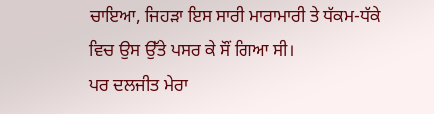ਚਾਇਆ, ਜਿਹੜਾ ਇਸ ਸਾਰੀ ਮਾਰਾਮਾਰੀ ਤੇ ਧੱਕਮ-ਧੱਕੇ ਵਿਚ ਉਸ ਉੱਤੇ ਪਸਰ ਕੇ ਸੌਂ ਗਿਆ ਸੀ।
ਪਰ ਦਲਜੀਤ ਮੇਰਾ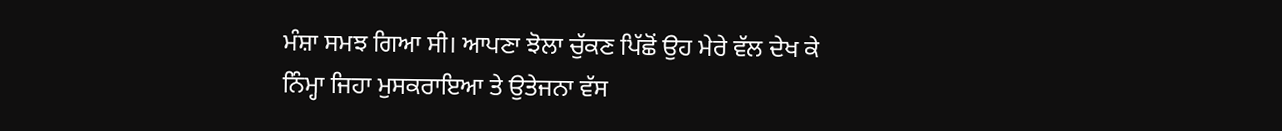ਮੰਸ਼ਾ ਸਮਝ ਗਿਆ ਸੀ। ਆਪਣਾ ਝੋਲਾ ਚੁੱਕਣ ਪਿੱਛੋਂ ਉਹ ਮੇਰੇ ਵੱਲ ਦੇਖ ਕੇ ਨਿੰਮ੍ਹਾ ਜਿਹਾ ਮੁਸਕਰਾਇਆ ਤੇ ਉਤੇਜਨਾ ਵੱਸ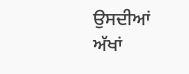ਉਸਦੀਆਂ ਅੱਖਾਂ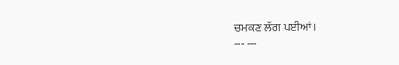ਚਮਕਣ ਲੱਗ ਪਈਆਂ।
--- ---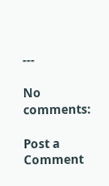---

No comments:

Post a Comment